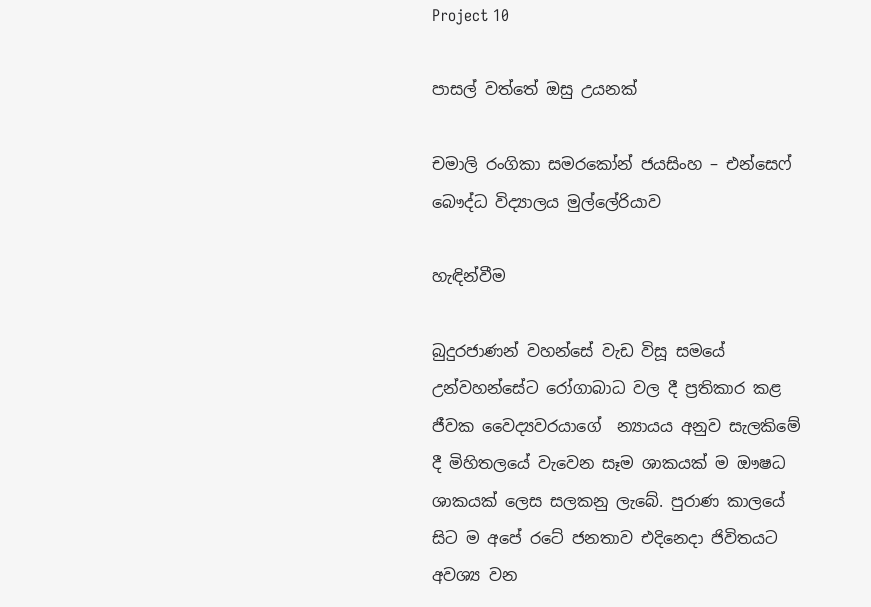Project 10

පාසල් වත්තේ ඔසු උයනක්

චමාලි රංගිකා සමරකෝන් ජයසිංහ – එන්සෙෆ් බෞද්ධ විද්‍යාලය මුල්ලේරියාව

හැඳින්වීම

බුදුරජාණන් වහන්සේ වැඩ විසූ සමයේ උන්වහන්සේට රෝගාබාධ වල දී ප්‍රතිකාර කළ ජීවක වෛද්‍යවරයාගේ  න්‍යායය අනුව සැලකිමේ දී මිහිතලයේ වැවෙන සෑම ශාකයක් ම ඖෂධ ශාකයක් ලෙස සලකනු ලැබේ. පුරාණ කාලයේ සිට ම අපේ රටේ ජනතාව එදිනෙදා ජිවිතයට අවශ්‍ය වන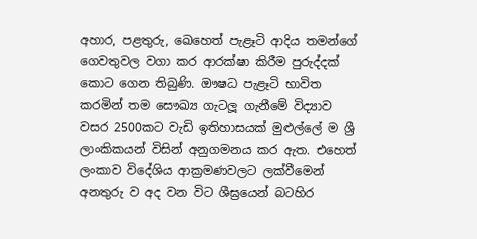අහාර, පළතුරු, ඛෙහෙත් පැළෑටි ආදිය තමන්ගේ ගෙවතුවල වගා කර ආරක්ෂා කිරීම පුරුද්දක් කොට ගෙන තිබුණි. ඖෂධ පැළෑටි භාවිත කරමින් තම සෞඛ්‍ය ගැටලූ ගැනීමේ විද්‍යාව වසර 2500කට වැඩි ඉතිහාසයක් මුළුල්ලේ ම ශ්‍රී ලාංකිකයන් විසින් අනුගමනය කර ඇත. එහෙත් ලංකාව විදේශිය ආක්‍රමණවලට ලක්වීමෙන් අනතුරු ව අද වන විට ශීඝ්‍රයෙන් බටහිර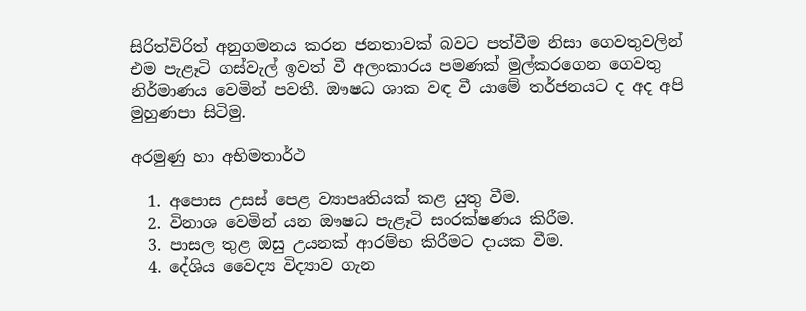සිරිත්විරිත් අනුගමනය කරන ජනතාවක් බවට පත්වීම නිසා ගෙවතුවලින් එම පැළෑටි ගස්වැල් ඉවත් වී අලංකාරය පමණක් මුල්කරගෙන ගෙවතු නිර්මාණය වෙමින් පවතී. ඖෂධ ශාක වඳ වී යාමේ තර්ජනයට ද අද අපි මුහුණපා සිටිමු.

අරමුණු හා අභිමතාර්ථ

  1. අපොස උසස් පෙළ ව්‍යාපෘතියක් කළ යුතු වීම.
  2. විනාශ වෙමින් යන ඖෂධ පැළෑටි සංරක්ෂණය කිරීම.
  3. පාසල තුළ ඔසු උයනක් ආරම්භ කිරීමට දායක වීම.
  4. දේශිය වෛද්‍ය විද්‍යාව ගැන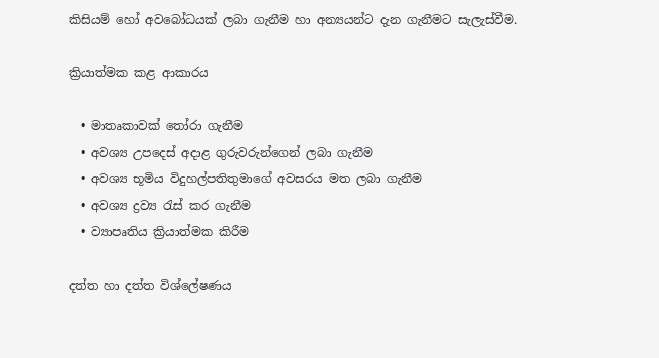කිසියම් හෝ අවබෝධයක් ලබා ගැනීම හා අන්‍යයන්ට දැන ගැනීමට සැලැස්වීම.

ක්‍රියාත්මක කළ ආකාරය

  • මාතෘකාවක් තෝරා ගැනීම
  • අවශ්‍ය උපදෙස් අදාළ ගුරුවරුන්ගෙන් ලබා ගැනීම
  • අවශ්‍ය භූමිය විදුහල්පතිතුමාගේ අවසරය මත ලබා ගැනීම
  • අවශ්‍ය ද්‍රව්‍ය රැස් කර ගැනීම
  • ව්‍යාපෘතිය ක්‍රියාත්මක කිරීම

දත්ත හා දත්ත විශ්ලේෂණය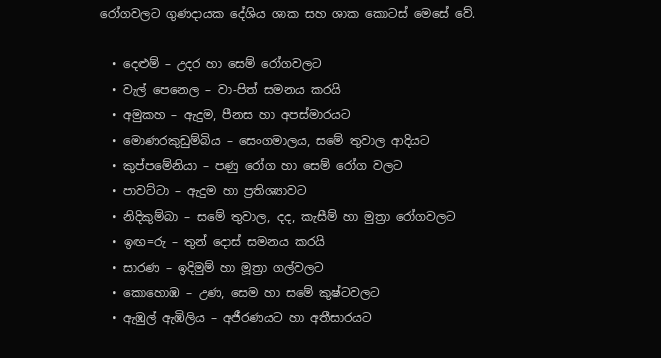රෝගවලට ගුණදායක දේශිය ශාක සහ ශාක කොටස් මෙසේ වේ.

  • දෙළුම් – උදර හා සෙම් රෝගවලට
  • වැල් පෙනෙල – වා-පිත් සමනය කරයි
  • අමුකහ – ඇදුම, පීනස හා අපස්මාරයට
  • මොණරකුඩුම්බිය – සෙංගමාලය, සමේ තුවාල ආදියට
  • කුප්පමේනියා – පණු රෝග හා සෙම් රෝග වලට
  • පාවට්ටා – ඇදුම හා ප්‍රතිශ්‍යාවට
  • නිදිකුම්බා – සමේ තුවාල, දද, කැසීම් හා මුත්‍රා රෝගවලට
  • ඉඟ=රු – තුන් දොස් සමනය කරයි
  • සාරණ – ඉදිමුම් හා මූත්‍රා ගල්වලට
  • කොහොඹ – උණ, සෙම හා සමේ කුෂ්ටවලට
  • ඇඹුල් ඇඹිලිය – අජීරණයට හා අතීසාරයට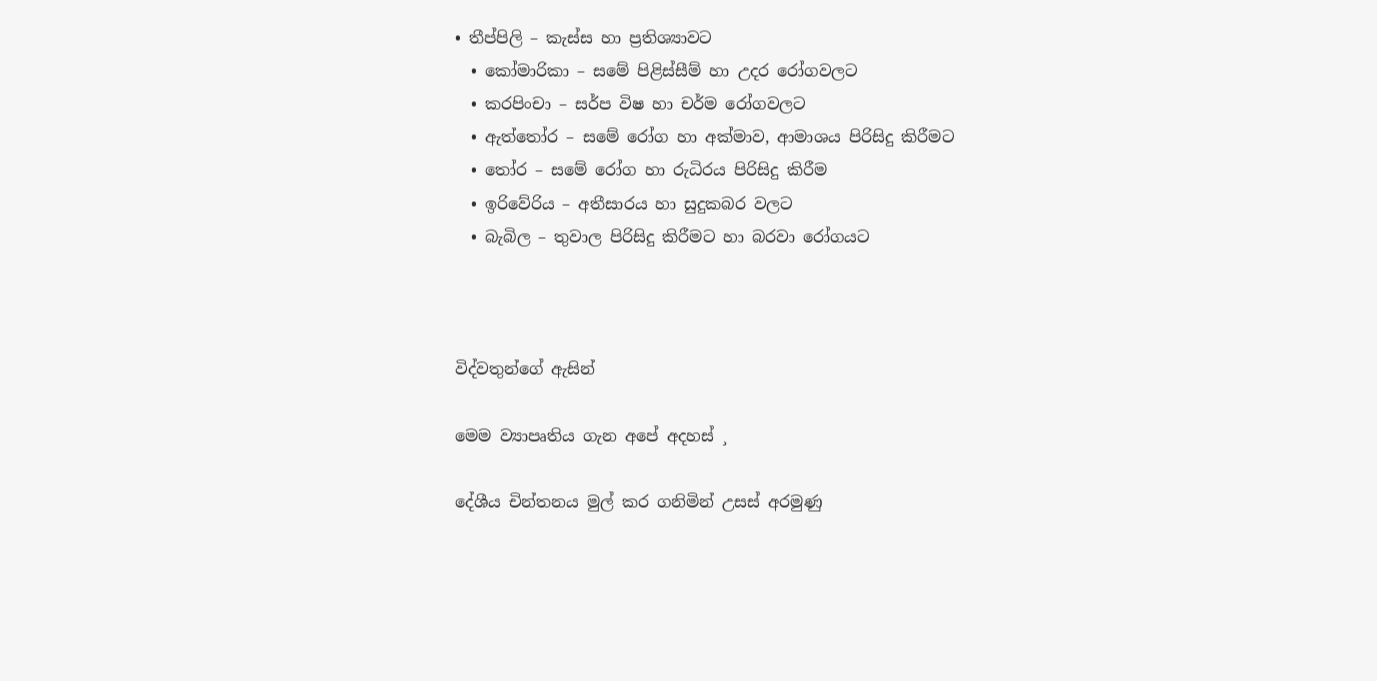• තීප්පිලි – කැස්ස හා ප්‍රතිශ්‍යාවට
  • කෝමාරිකා – සමේ පිළිස්සීම් හා උදර රෝගවලට
  • කරපිංචා – සර්ප විෂ හා චර්ම රෝගවලට
  • ඇත්තෝර – සමේ රෝග හා අක්මාව, ආමාශය පිරිසිදු කිරීමට
  • තෝර – සමේ රෝග හා රුධිරය පිරිසිදු කිරීම
  • ඉරිවේරිය – අතීසාරය හා සුදුකබර වලට
  • බැබිල – තුවාල පිරිසිදු කිරීමට හා බරවා රෝගයට



විද්වතුන්ගේ ඇසින්

මෙම ව්‍යාපෘතිය ගැන අපේ අදහස් ¸

දේශීය චින්තනය මුල් කර ගනිමින් උසස් අරමුණු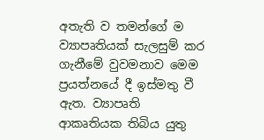අතැති ව තමන්ගේ ම ව්‍යාපෘතියක් සැලසුම් කර ගැනීමේ වුවමනාව මෙම ප්‍රයත්නයේ දී ඉස්මතු වී ඇත. ව්‍යාපෘති ආකෘතියක තිබිය යුතු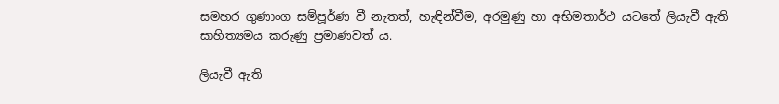සමහර ගුණාංග සම්පූර්ණ වී නැතත්, හැඳින්වීම, අරමුණු හා අභිමතාර්ථ යටතේ ලියැවී ඇති සාහිත්‍යමය කරුණු ප්‍රමාණවත් ය.

ලියැවී ඇති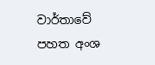වාර්තාවේ පහත අංශ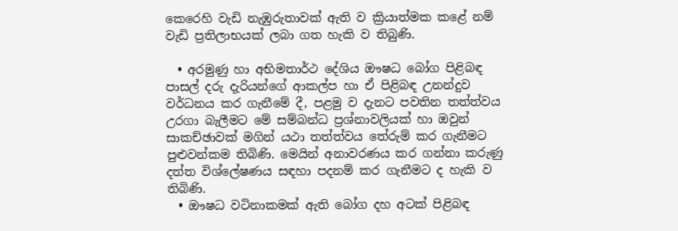කෙරෙහි වැඩි නැඹුරුතාවක් ඇති ව ක්‍රියාත්මක කළේ නම් වැඩි ප්‍රතිලාභයක් ලබා ගත හැකි ව තිබුණි.

  • අරමුණු හා අභිමතාර්ථ දේශිය ඖෂධ බෝග පිළිබඳ පාසල් දරු දැරියන්ගේ ආකල්ප හා ඒ පිළිබඳ උනන්දුව වර්ධනය කර ගැනීමේ දී, පළමු ව දැනට පවතින තත්ත්වය උරගා බැලීමට මේ සම්බන්ධ ප්‍රශ්නාවලියක් හා ඔවුන් සාකච්ඡාවක් මගින් යථා තත්ත්වය තේරුම් කර ගැනීමට පුළුවන්කම තිබිණි. මෙයින් අනාවරණය කර ගන්නා කරුණු දත්ත විශ්ලේෂණය සඳහා පදනම් කර ගැනීමට ද හැකි ව තිබිණි.
  • ඖෂධ වටිනාකමක් ඇති බෝග දහ අටක් පිළිබඳ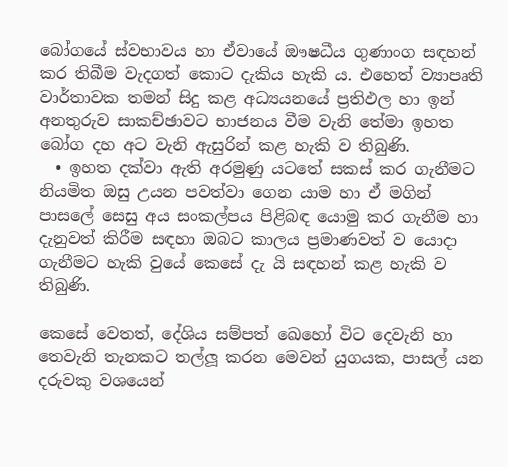බෝගයේ ස්වභාවය හා ඒවායේ ඖෂධීය ගුණාංග සඳහන් කර තිබීම වැදගත් කොට දැකිය හැකි ය. එහෙත් ව්‍යාපෘති වාර්තාවක තමන් සිදු කළ අධ්‍යයනයේ ප්‍රතිඵල හා ඉන් අනතුරුව සාකච්ඡාවට භාජනය වීම වැනි තේමා ඉහත බෝග දහ අට වැනි ඇසුරින් කළ හැකි ව තිබුණි.
  • ඉහත දක්වා ඇති අරමුණු යටතේ සකස් කර ගැනීමට නියමිත ඔසු උයන පවත්වා ගෙන යාම හා ඒ මගින් පාසලේ සෙසු අය සංකල්පය පිළිබඳ යොමු කර ගැනීම හා දැනුවත් කිරීම සඳහා ඔබට කාලය ප්‍රමාණවත් ව යොදා ගැනීමට හැකි වුයේ කෙසේ දැ යි සඳහන් කළ හැකි ව තිබුණි.

කෙසේ වෙතත්, දේශිය සම්පත් ඛෙහෝ විට දෙවැනි හා තෙවැනි තැනකට තල්ලූ කරන මෙවන් යුගයක, පාසල් යන දරුවකු වශයෙන්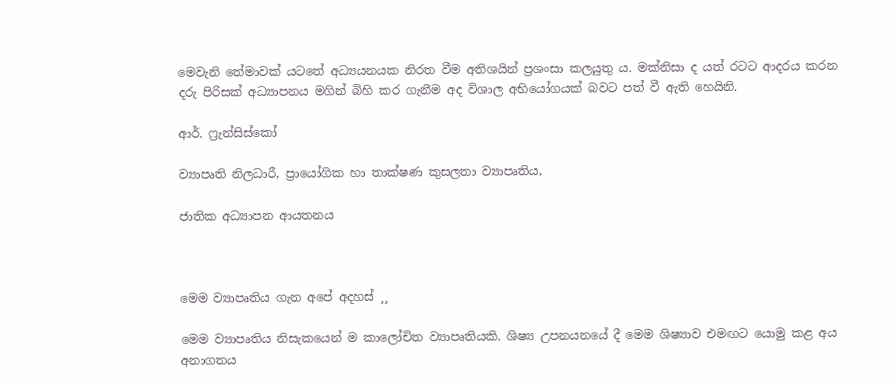මෙවැනි තේමාවක් යටතේ අධ්‍යයනයක නිරත වීම අතිශයින් ප්‍රශංසා කලයුතු ය. මක්නිසා ද යත් රටට ආදරය කරන දරු පිරිසක් අධ්‍යාපනය මගින් බිහි කර ගැනීම අද විශාල අභියෝගයක් බවට පත් වී ඇති හෙයිනි.

ආර්. ෆ්‍රැන්සිස්කෝ

ව්‍යාපෘති නිලධාරී, ප්‍රායෝගික හා තාක්ෂණ කුසලතා ව්‍යාපෘතිය,

ජාතික අධ්‍යාපන ආයතනය



මෙම ව්‍යාපෘතිය ගැන අපේ අදහස් ¸¸

මෙම ව්‍යාපෘතිය නිසැකයෙන් ම කාලෝචිත ව්‍යාපෘතියකි. ශිෂ්‍ය උපනයනයේ දී මෙම ශිෂ්‍යාව එමඟට යොමු කළ අය අනාගතය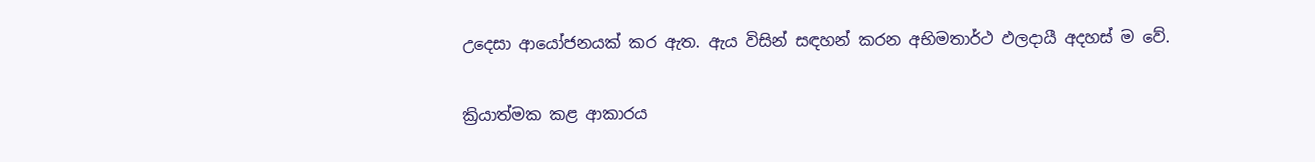උදෙසා ආයෝජනයක් කර ඇත. ඇය විසින් සඳහන් කරන අභිමතාර්ථ ඵලදායී අදහස් ම වේ.

ක්‍රියාත්මක කළ ආකාරය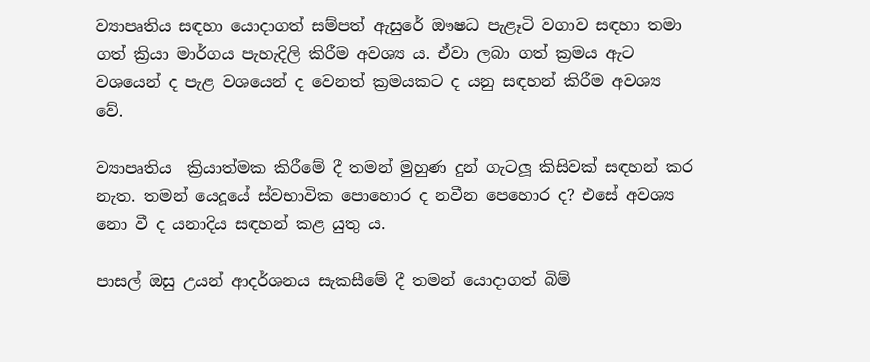ව්‍යාපෘතිය සඳහා යොදාගත් සම්පත් ඇසුරේ ඖෂධ පැළෑටි වගාව සඳහා තමා ගත් ක්‍රියා මාර්ගය පැහැදිලි කිරීම අවශ්‍ය ය. ඒවා ලබා ගත් ක්‍රමය ඇට වශයෙන් ද පැළ වශයෙන් ද වෙනත් ක්‍රමයකට ද යනු සඳහන් කිරීම අවශ්‍ය වේ.

ව්‍යාපෘතිය  ක්‍රියාත්මක කිරීමේ දී තමන් මුහුණ දුන් ගැටලූ කිසිවක් සඳහන් කර නැත. තමන් යෙදූයේ ස්වභාවික පොහොර ද නවීන පෙහොර ද? එසේ අවශ්‍ය නො වී ද යනාදිය සඳහන් කළ යුතු ය.

පාසල් ඔසු උයන් ආදර්ශනය සැකසීමේ දී තමන් යොදාගත් බිම්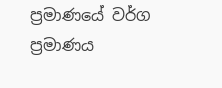ප්‍රමාණයේ වර්ග ප්‍රමාණය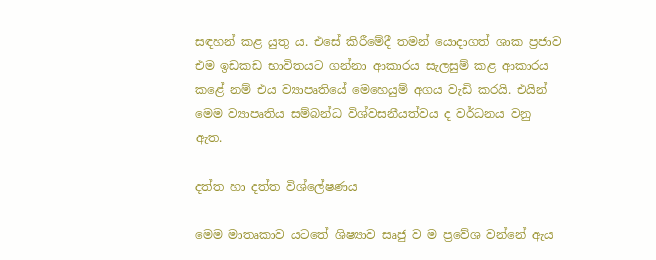සඳහන් කළ යුතු ය. එසේ කිරීමේදී තමන් යොදාගත් ශාක ප්‍රජාව එම ඉඩකඩ භාවිතයට ගන්නා ආකාරය සැලසුම් කළ ආකාරය කළේ නම් එය ව්‍යාපෘතියේ මෙහෙයුම් අගය වැඩි කරයි. එයින් මෙම ව්‍යාපෘතිය සම්බන්ධ විශ්වසනීයත්වය ද වර්ධනය වනු ඇත.

දත්ත හා දත්ත විශ්ලේෂණය

මෙම මාතෘකාව යටතේ ශිෂ්‍යාව සෘජු ව ම ප්‍රවේශ වන්නේ ඇය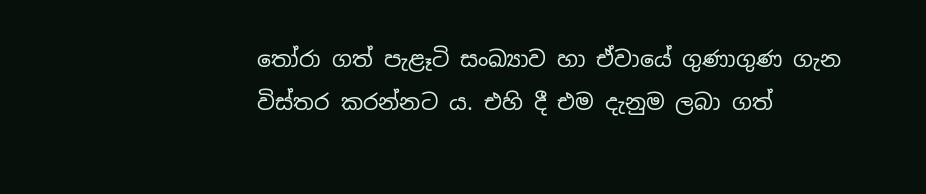තෝරා ගත් පැළෑටි සංඛ්‍යාව හා ඒවායේ ගුණාගුණ ගැන විස්තර කරන්නට ය. එහි දී එම දැනුම ලබා ගත්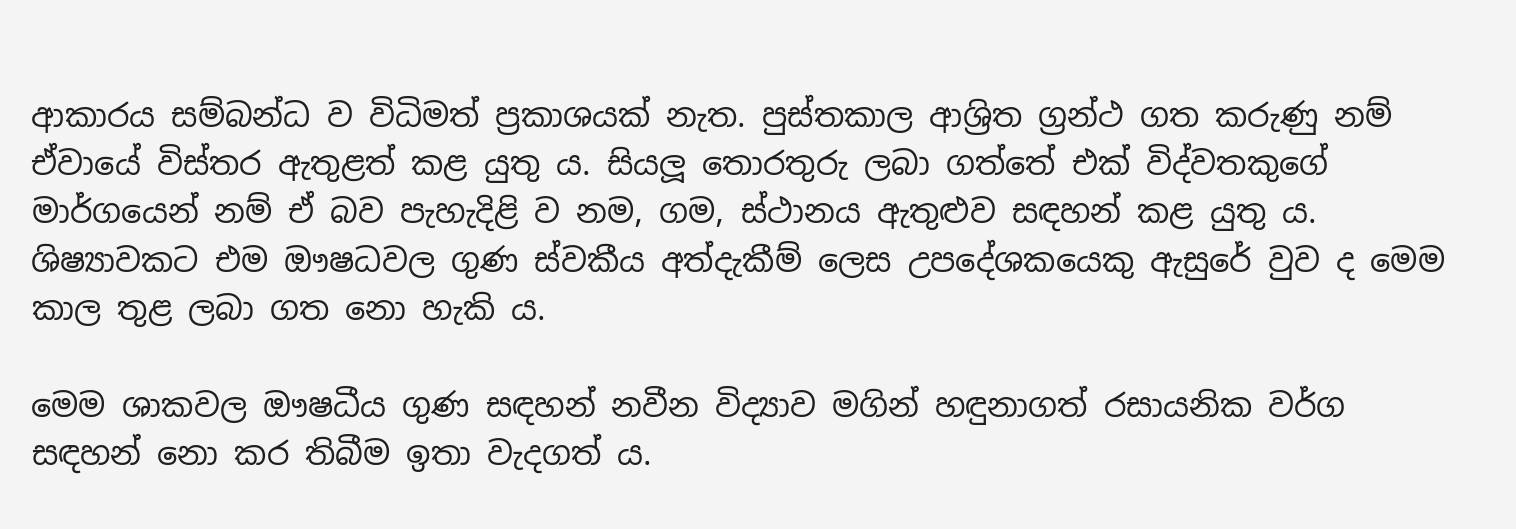ආකාරය සම්බන්ධ ව විධිමත් ප්‍රකාශයක් නැත. පුස්තකාල ආශ්‍රිත ග්‍රන්ථ ගත කරුණු නම් ඒවායේ විස්තර ඇතුළත් කළ යුතු ය. සියලූ තොරතුරු ලබා ගත්තේ එක් විද්වතකුගේ මාර්ගයෙන් නම් ඒ බව පැහැදිළි ව නම, ගම, ස්ථානය ඇතුළුව සඳහන් කළ යුතු ය. ශිෂ්‍යාවකට එම ඖෂධවල ගුණ ස්වකීය අත්දැකීම් ලෙස උපදේශකයෙකු ඇසුරේ වුව ද මෙම කාල තුළ ලබා ගත නො හැකි ය.

මෙම ශාකවල ඖෂධීය ගුණ සඳහන් නවීන විද්‍යාව මගින් හඳුනාගත් රසායනික වර්ග සඳහන් නො කර තිබීම ඉතා වැදගත් ය.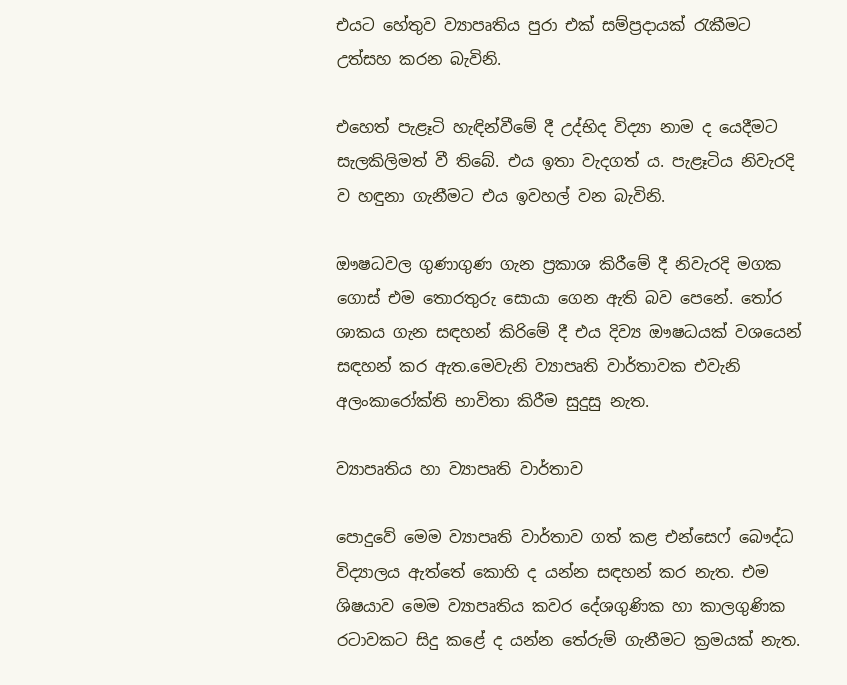එයට හේතුව ව්‍යාපෘතිය පුරා එක් සම්ප්‍රදායක් රැකීමට උත්සහ කරන බැවිනි.

එහෙත් පැළෑටි හැඳින්වීමේ දී උද්භිද විද්‍යා නාම ද යෙදීමට සැලකිලිමත් වී තිබේ. එය ඉතා වැදගත් ය. පැළෑටිය නිවැරදි ව හඳුනා ගැනීමට එය ඉවහල් වන බැවිනි.

ඖෂධවල ගුණාගුණ ගැන ප්‍රකාශ කිරීමේ දී නිවැරදි මගක ගොස් එම තොරතුරු සොයා ගෙන ඇති බව පෙනේ. තෝර ශාකය ගැන සඳහන් කිරිමේ දී එය දිව්‍ය ඖෂධයක් වශයෙන් සඳහන් කර ඇත.මෙවැනි ව්‍යාපෘති වාර්තාවක එවැනි අලංකාරෝක්ති භාවිතා කිරීම සුදුසු නැත.

ව්‍යාපෘතිය හා ව්‍යාපෘති වාර්තාව

පොදුවේ මෙම ව්‍යාපෘති වාර්තාව ගත් කළ එන්සෙෆ් බෞද්ධ විද්‍යාලය ඇත්තේ කොහි ද යන්න සඳහන් කර නැත. එම ශිෂයාව මෙම ව්‍යාපෘතිය කවර දේශගුණික හා කාලගුණික රටාවකට සිදු කළේ ද යන්න තේරුම් ගැනීමට ක්‍රමයක් නැත.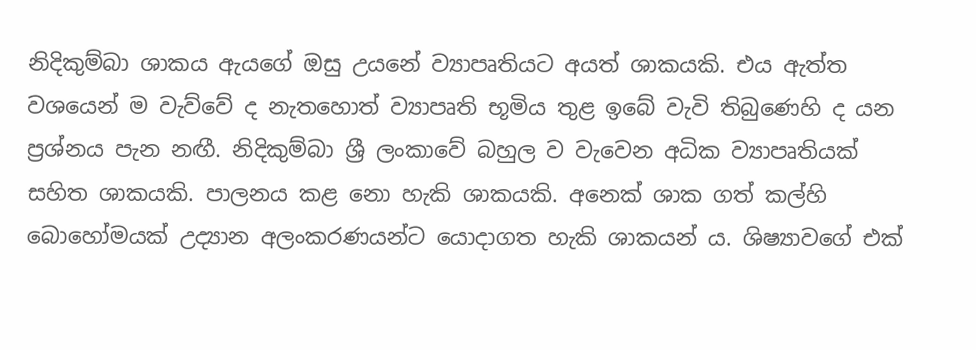නිදිකුම්බා ශාකය ඇයගේ ඔසු උයනේ ව්‍යාපෘතියට අයත් ශාකයකි. එය ඇත්ත වශයෙන් ම වැව්වේ ද නැතහොත් ව්‍යාපෘති භූමිය තුළ ඉබේ වැවි තිබුණෙහි ද යන ප්‍රශ්නය පැන නඟී. නිදිකුම්බා ශ්‍රී ලංකාවේ බහුල ව වැවෙන අධික ව්‍යාපෘතියක් සහිත ශාකයකි. පාලනය කළ නො හැකි ශාකයකි. අනෙක් ශාක ගත් කල්හි බොහෝමයක් උද්‍යාන අලංකරණයන්ට යොදාගත හැකි ශාකයන් ය. ශිෂ්‍යාවගේ එක්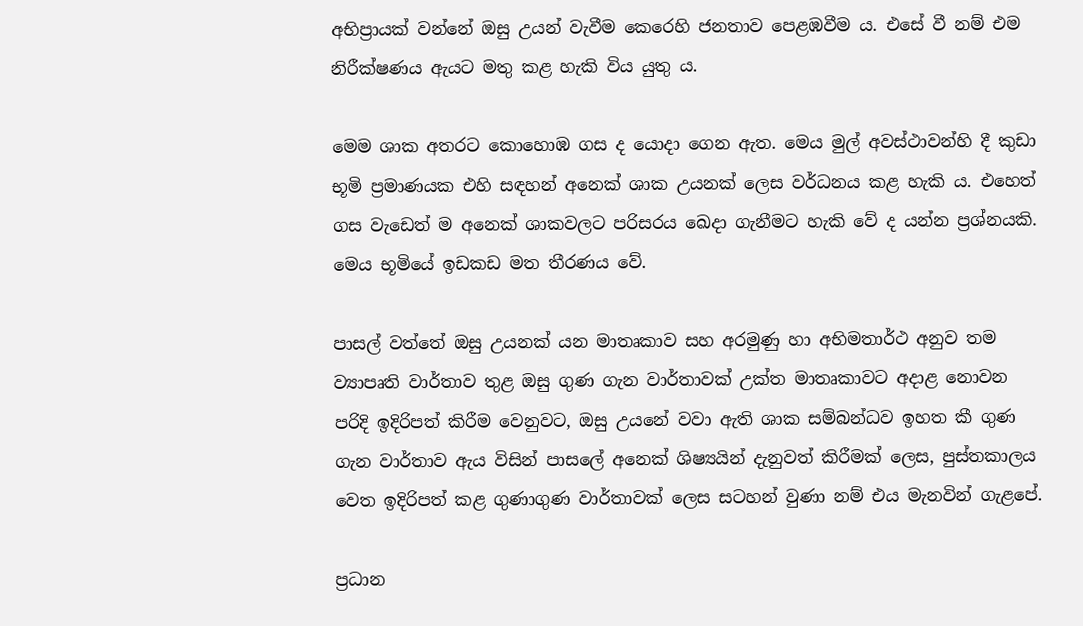අභිප්‍රායක් වන්නේ ඔසු උයන් වැවීම කෙරෙහි ජනතාව පෙළඹවීම ය. එසේ වී නම් එම නිරීක්ෂණය ඇයට මතු කළ හැකි විය යුතු ය.

මෙම ශාක අතරට කොහොඹ ගස ද යොදා ගෙන ඇත. මෙය මුල් අවස්ථාවන්හි දී කුඩා භූමි ප්‍රමාණයක එහි සඳහන් අනෙක් ශාක උයනක් ලෙස වර්ධනය කළ හැකි ය. එහෙත් ගස වැඩෙත් ම අනෙක් ශාකවලට පරිසරය ඛෙදා ගැනීමට හැකි වේ ද යන්න ප්‍රශ්නයකි. මෙය භූමියේ ඉඩකඩ මත තීරණය වේ.

පාසල් වත්තේ ඔසු උයනක් යන මාතෘකාව සහ අරමුණු හා අභිමතාර්ථ අනුව තම ව්‍යාපෘති වාර්තාව තුළ ඔසු ගුණ ගැන වාර්තාවක් උක්ත මාතෘකාවට අදාළ නොවන පරිදි ඉදිරිපත් කිරීම වෙනුවට, ඔසු උයනේ වවා ඇති ශාක සම්බන්ධව ඉහත කී ගුණ ගැන වාර්තාව ඇය විසින් පාසලේ අනෙක් ශිෂ්‍යයින් දැනුවත් කිරීමක් ලෙස, පුස්තකාලය වෙත ඉදිරිපත් කළ ගුණාගුණ වාර්තාවක් ලෙස සටහන් වුණා නම් එය මැනවින් ගැළපේ.

ප්‍රධාන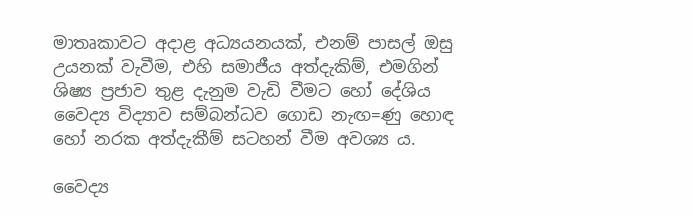මාතෘකාවට අදාළ අධ්‍යයනයක්, එනම් පාසල් ඔසු උයනක් වැවීම, එහි සමාජීය අත්දැකිම්, එමගින් ශිෂ්‍ය ප්‍රජාව තුළ දැනුම වැඩි වීමට හෝ දේශිය වෛද්‍ය විද්‍යාව සම්බන්ධව ගොඩ නැඟ=ණු හොඳ හෝ නරක අත්දැකීම් සටහන් වීම අවශ්‍ය ය.

වෛද්‍ය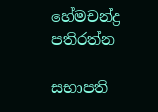හේමචන්ද්‍ර පතිරත්න

සභාපති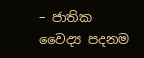– ජාතික වෛද්‍ය පදනම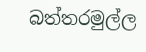බත්තරමුල්ල